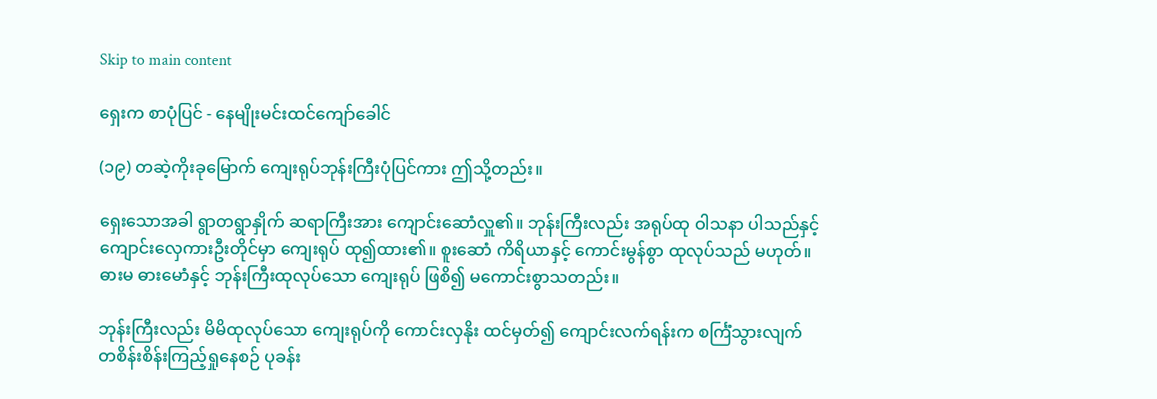Skip to main content

ရှေးက စာပုံပြင် - နေမျိုးမင်းထင်ကျော်ခေါင်

(၁၉) တဆဲ့ကိုးခုမြောက် ကျေးရုပ်ဘုန်းကြီးပုံပြင်ကား ဤသို့တည်း။

ရှေးသောအခါ ရွာတရွာနှိုက် ဆရာကြီးအား ကျောင်းဆောံလှူ၏။ ဘုန်းကြီးလည်း အရုပ်ထု ဝါသနာ ပါသည်နှင့် ကျောင်းလှေကားဦးတိုင်မှာ ကျေးရုပ် ထု၍ထား၏။ စူးဆောံ ကိရိယာနှင့် ကောင်းမွန်စွာ ထုလုပ်သည် မဟုတ်။ ဓားမ ဓားမောံနှင့် ဘုန်းကြီးထုလုပ်သော ကျေးရုပ် ဖြစိ၍ မကောင်းစွာသတည်း။

ဘုန်းကြီးလည်း မိမိထုလုပ်သော ကျေးရုပ်ကို ကောင်းလှနိုး ထင်မှတ်၍ ကျောင်းလက်ရန်းက စင်္ကြံသွားလျက် တစိန်းစိန်းကြည့်ရှုနေစဉ် ပုခန်း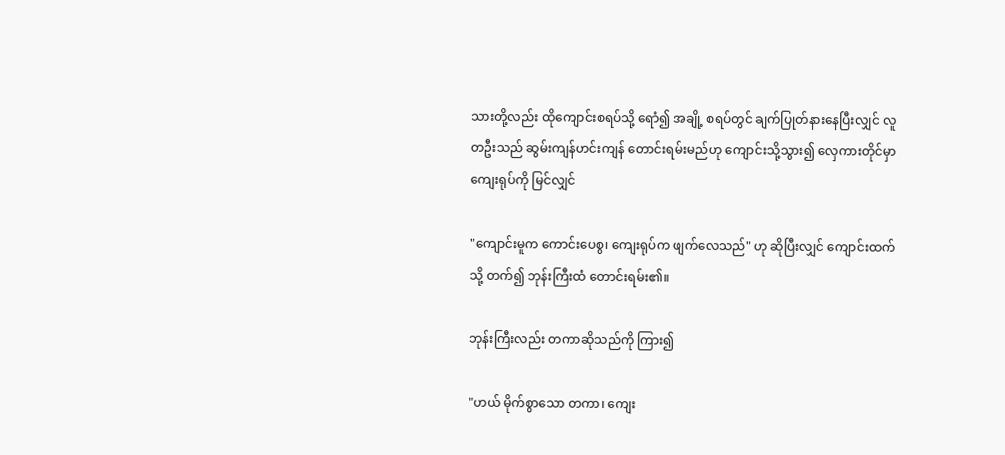သားတို့လည်း ထိုကျောင်းစရပ်သို့ ရောံ၍ အချို့ စရပ်တွင် ချက်ပြုတ်နားနေပြီးလျှင် လူတဦးသည် ဆွမ်းကျန်ဟင်းကျန် တောင်းရမ်းမည်ဟု ကျောင်းသို့သွား၍ လှေကားတိုင်မှာ ကျေးရုပ်ကို မြင်လျှင်

"ကျောင်းမူက ကောင်းပေစွ၊ ကျေးရုပ်က ဖျက်လေသည်" ဟု ဆိုပြီးလျှင် ကျောင်းထက်သို့ တက်၍ ဘုန်းကြီးထံ တောင်းရမ်း၏။

ဘုန်းကြီးလည်း တကာဆိုသည်ကို ကြား၍

"ဟယ် မိုက်စွာသော တကာ၊ ကျေး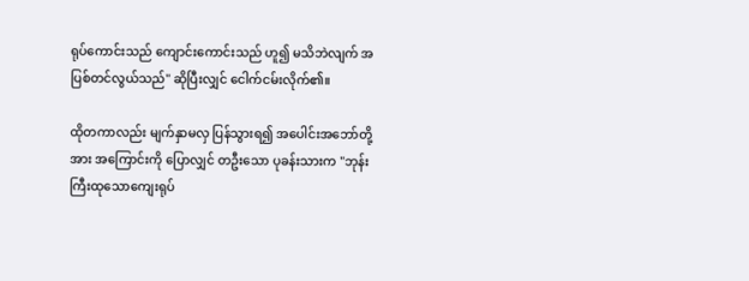ရုပ်ကောင်းသည် ကျောင်းကောင်းသည် ဟူ၍ မသိဘဲလျက် အပြစ်တင်လွယ်သည်" ဆိုပြီးလျှင် ငေါက်ငမ်းလိုက်၏။

ထိုတကာလည်း မျက်နှာမလှ ပြန်သွားရ၍ အပေါင်းအဘော်တို့အား အကြောင်းကို ပြောလျှင် တဦးသော ပုခန်းသားက "ဘုန်းကြီးထုသောကျေးရုပ်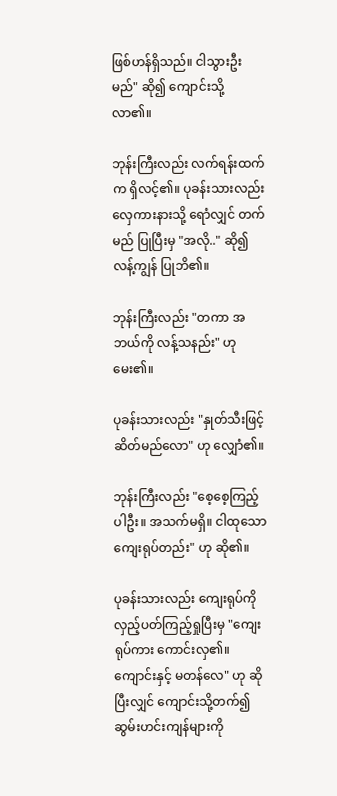ဖြစ်ဟန်ရှိသည်။ ငါသွားဦးမည်" ဆို၍ ကျောင်းသို့ လာ၏။

ဘုန်းကြီးလည်း လက်ရန်းထက်က ရှိလင့်၏။ ပုခန်းသားလည်း လှေကားနားသို့ ရောံလျှင် တက်မည် ပြုပြီးမှ "အလို.." ဆို၍ လန့်ကျွန် ပြုဘိ၏။

ဘုန်းကြီးလည်း "တကာ အဘယ်ကို လန့်သနည်း" ဟု မေး၏။

ပုခန်းသားလည်း "နှုတ်သီးဖြင့် ဆိတ်မည်လော" ဟု လျှောံ၏။

ဘုန်းကြီးလည်း "စေ့စေ့ကြည့်ပါဦး။ အသက်မရှိ။ ငါထုသော ကျေးရုပ်တည်း" ဟု ဆို၏။

ပုခန်းသားလည်း ကျေးရုပ်ကို လှည့်ပတ်ကြည့်ရှုပြီးမှ "ကျေးရုပ်ကား ကောင်းလှ၏။ ကျောင်းနှင့် မတန်လေ" ဟု ဆိုပြီးလျှင် ကျောင်းသို့တက်၍ ဆွမ်းဟင်းကျန်များကို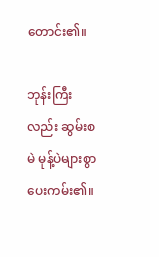တောင်း၏။

ဘုန်းကြီးလည်း ဆွမ်းစမဲ မုန့်ပဲများစွာ ပေးကမ်း၏။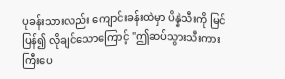ပုခန်းသားလည်း ကျောင်းခန်းထဲမှာ ပိန္နဲသီးကို မြင်ပြန်၍ လိုချင်သောကြောင့် "ဤဆပ်သွားသီးကား ကြီးပေ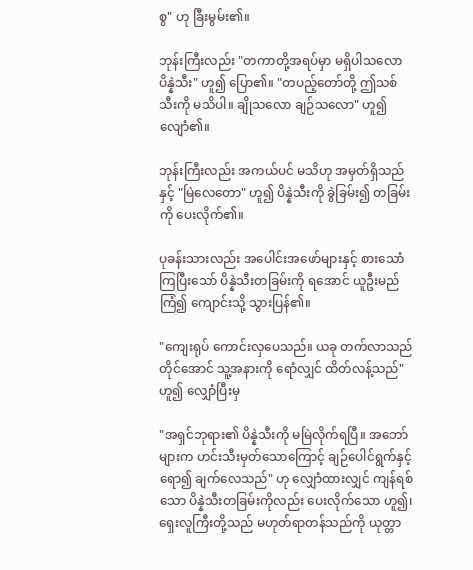စွ" ဟု ခြီးမွမ်း၏။

ဘုန်းကြီးလည်း "တကာတို့အရပ်မှာ မရှိပါသလော ပိန္နဲသီး" ဟူ၍ ပြော၏။ "တပည့်တော်တို့ ဤသစ်သီးကို မသိပါ။ ချိုသလော ချဉ်သလော" ဟူ၍ လျောံ၏။

ဘုန်းကြီးလည်း အကယ်ပင် မသိဟု အမှတ်ရှိသည်နှင့် "မြဲလေတော" ဟူ၍ ပိန္နဲသီးကို ခွဲခြမ်း၍ တခြမ်းကို ပေးလိုက်၏။

ပုခန်းသားလည်း အပေါင်းအဖော်များနှင့် စားသောံကြပြီးသော် ပိန္နဲသီးတခြမ်းကို ရအောင် ယူဦးမည် ကြံ၍ ကျောင်းသို့ သွားပြန်၏။

"ကျေးရုပ် ကောင်းလှပေသည်။ ယခု တက်လာသည်တိုင်အောင် သူ့အနားကို ရောံလျှင် ထိတ်လန့်သည်" ဟူ၍ လျှောံပြီးမှ

"အရှင်ဘုရား၏ ပိန္နဲသီးကို မမြဲလိုက်ရပြီ။ အဘော်များက ဟင်းသီးမှတ်သောကြောင့် ချဉ်ပေါင်ရွက်နှင့် ရော၍ ချက်လေသည်" ဟု လျှောံထားလျှင် ကျန်ရစ်သော ပိန္နဲသီးတခြမ်းကိုလည်း ပေးလိုက်သော ဟူ၍၊ ရှေးလူကြီးတို့သည် မဟုတ်ရာတန်သည်ကို ယုတ္တာ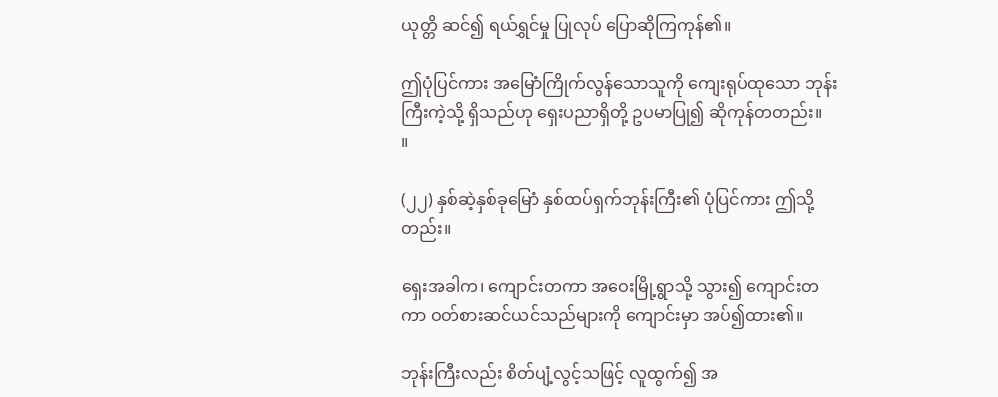ယုတ္တိ ဆင်၍ ရယ်ရွှင်မှု ပြုလုပ် ပြောဆိုကြကုန်၏။

ဤပုံပြင်ကား အမြောံကြိုက်လွန်သောသူကို ကျေးရုပ်ထုသော ဘုန်းကြီးကဲ့သို့ ရှိသည်ဟု ရှေးပညာရှိတို့ ဥပမာပြု၍ ဆိုကုန်တတည်း။   ။

(၂၂) နှစ်ဆဲ့နှစ်ခုမြောံ နှစ်ထပ်ရှက်ဘုန်းကြီး၏ ပုံပြင်ကား ဤသို့တည်း။

ရှေးအခါက၊ ကျောင်းတကာ အဝေးမြို့ရွာသို့ သွား၍ ကျောင်းတကာ ဝတ်စားဆင်ယင်သည်များကို ကျောင်းမှာ အပ်၍ထား၏။

ဘုန်းကြီးလည်း စိတ်ပျံ့လွင့်သဖြင့် လူထွက်၍ အ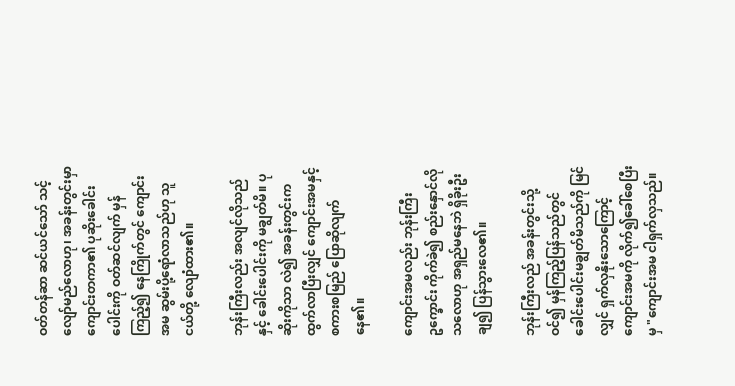ဝတ်တန်ဆာ ဆင်ယင်သော် သင့်လျော်မည်လောဟု၊ အခန်းတွင်းမှာ ကျောင်းတကာ၏ ပုဆိုးခေါင်းပေါင်းကို ဝတ်ဆင်လျက် မှန်ကြည့်၍ နေကြိုက်တွင် ကျောင်းအမ ဆွမ်းပို့ရောံလာသည်ဟု သူငယ်တို့ လျောံထား၏။

ဘုန်းကြီးလည်း အလျင်လိုသည်နှင့် ခေါင်းပေါင်းကို မချွတ်မိ။ ပုဆိုးကိုသာ လဲ၍ အခန်းတွင်းက ထွက်လာပြီးလျှင် ကျောင်းအမနှင့် စကားစမြည် ပြောဆိုလျက် နေ၏။

ကျောင်းအမလည်း ဘုန်းကြီးဥက္ခောင်း ကိုက်ခဲ၍ စည်းနှောင်လိုသလောဟု အရှည်မနေဘဲ ရှိခိုးဦးချ၍ ပြန်သွားလေ၏။

ဘုန်းကြီးလည် အခန်းတွင်းသို့ဝင်၍ မှန်ကြည့်ပြန်သည်တွင် ခေါင်းပေါင်းမချွတ်မိသည်ကို မြင်လျှင် ရှက်လှနိုးသောကြောင့် ကျောင်းအမကို လိုက်၍ခေါ်စေပြီးမှ "ကျောင်းအမ ငါရှက်လှသည်။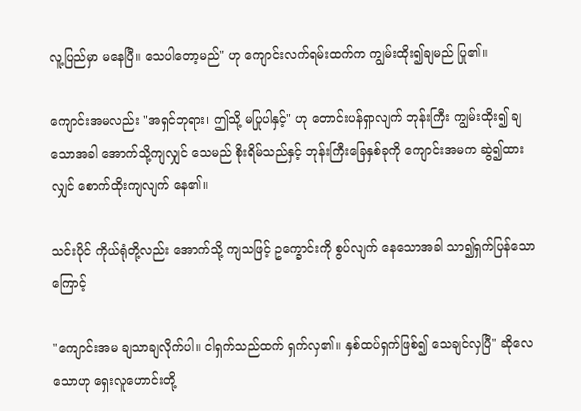လူ့ပြည်မှာ မနေပြီ။ သေပါတော့မည်" ဟု ကျောင်းလက်ရမ်းထက်က ကျွမ်းထိုး၍ချမည် ပြု၏။

ကျောင်းအမလည်း "အရှင်ဘုရား၊ ဤသို့ မပြုပါနှင့်" ဟု တောင်းပန်ရှာလျက် ဘုန်းကြီး ကျွမ်းထိုး၍ ချသောအခါ အောက်သို့ကျလျှင် သေမည် စိုးရိမ်သည်နှင့် ဘုန်းကြီးခြေနှစ်ခုကို ကျောင်းအမက ဆွဲ၍ထားလျှင် စောက်ထိုးကျလျက် နေ၏။

သင်းပိုင် ကိုယ်ရုံတို့လည်း အောက်သို့ ကျသဖြင့် ဥက္ခောင်းကို စွပ်လျက် နေသောအခါ သာ၍ရှက်ပြန်သောကြောင့်

"ကျောင်းအမ ချသာချလိုက်ပါ။ ငါရှက်သည်ထက် ရှက်လှ၏။ နှစ်ထပ်ရှက်ဖြစ်၍ သေချင်လှပြီ" ဆိုလေသောဟု ရှေးလူဟောင်းတို့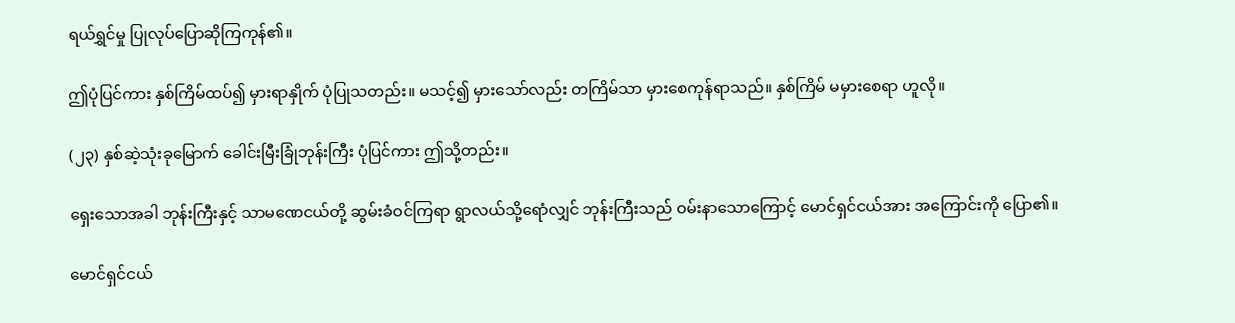ရယ်ရွှင်မှု ပြုလုပ်ပြောဆိုကြကုန်၏။

ဤပုံပြင်ကား နှစ်ကြိမ်ထပ်၍ မှားရာနှိုက် ပုံပြုသတည်း။ မသင့်၍ မှားသော်လည်း တကြိမ်သာ မှားစေကုန်ရာသည်။ နှစ်ကြိမ် မမှားစေရာ ဟူလို။

(၂၃) နှစ်ဆဲ့သုံးခုမြောက် ခေါင်းမြီးခြုံဘုန်းကြီး ပုံပြင်ကား ဤသို့တည်း။

ရှေးသောအခါ ဘုန်းကြီးနှင့် သာမဏေငယ်တို့ ဆွမ်းခံဝင်ကြရာ ရွာလယ်သို့ရောံလျှင် ဘုန်းကြီးသည် ဝမ်းနာသောကြောင့် မောင်ရှင်ငယ်အား အကြောင်းကို ပြော၏။

မောင်ရှင်ငယ်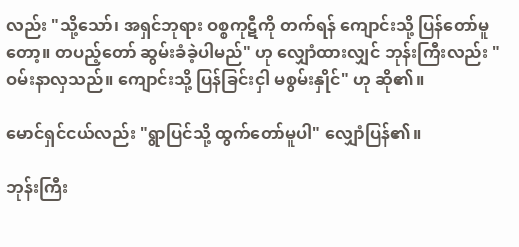လည်း "သို့သော်၊ အရှင်ဘုရား ဝစ္စကုဋီကို တက်ရန် ကျောင်းသို့ ပြန်တော်မူတော့။ တပည့်တော် ဆွမ်းခံခဲ့ပါမည်" ဟု လျှောံထားလျှင် ဘုန်းကြီးလည်း "ဝမ်းနာလှသည်။ ကျောင်းသို့ ပြန်ခြင်းငှါ မစွမ်းနှိုင်" ဟု ဆို၏။

မောင်ရှင်ငယ်လည်း "ရွာပြင်သို့ ထွက်တော်မူပါ" လျှောံပြန်၏။

ဘုန်းကြီး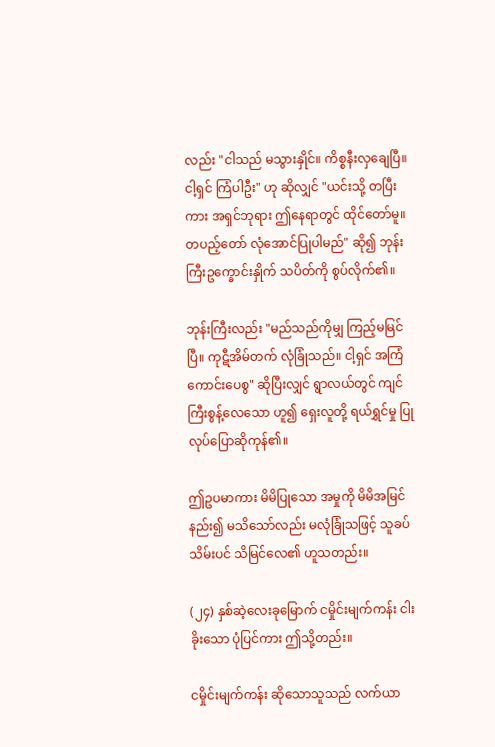လည်း "ငါသည် မသွားနှိုင်။ ကိစ္စနီးလှချေပြီ။ ငါ့ရှင် ကြံပါဦး" ဟု ဆိုလျှင် "ယင်းသို့ တပြီးကား အရှင်ဘုရား ဤနေရာတွင် ထိုင်တော်မူ။ တပည့်တော် လုံအောင်ပြုပါမည်" ဆို၍ ဘုန်းကြီးဥက္ခောင်းနှိုက် သပိတ်ကို စွပ်လိုက်၏။

ဘုန်းကြီးလည်း "မည်သည်ကိုမျှ ကြည့်မမြင်ပြီ။ ကုဋီအိမ်တက် လုံခြုံသည်။ ငါ့ရှင် အကြံကောင်းပေစွ" ဆိုပြီးလျှင် ရွာလယ်တွင် ကျင်ကြီးစွန့်လေသော ဟူ၍ ရှေးလူတို့ ရယ်ရွှင်မှု ပြုလုပ်ပြောဆိုကုန်၏။

ဤဥပမာကား မိမိပြုသော အမှုကို မိမိအမြင်နည်း၍ မသိသော်လည်း မလုံခြုံသဖြင့် သူခပ်သိမ်းပင် သိမြင်လေ၏ ဟူသတည်း။

(၂၄) နှစ်ဆဲ့လေးခုမြောက် ငမှိုင်းမျက်ကန်း ငါးခိုးသော ပုံပြင်ကား ဤသို့တည်း။

ငမှိုင်းမျက်ကန်း ဆိုသောသူသည် လက်ယာ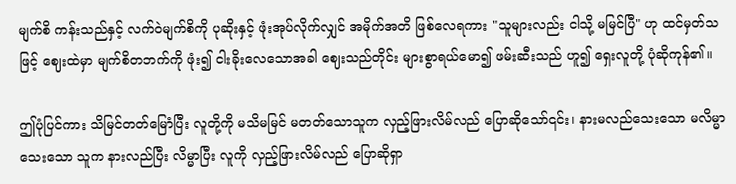မျက်စိ ကန်းသည်နှင့် လက်ဝဲမျက်စိကို ပုဆိုးနှင့် ဖုံးအုပ်လိုက်လျှင် အမိုက်အတိ ဖြစ်လေရကား "သူများလည်း ငါသို့ မမြင်ပြီ" ဟု ထင်မှတ်သဖြင့် ဈေးထဲမှာ မျက်စိတဘက်ကို ဖုံး၍ ငါးခိုးလေသောအခါ ဈေးသည်တိုင်း များစွာရယ်မော၍ ဖမ်းဆီးသည် ဟူ၍ ရှေးလူတို့ ပုံဆိုကုန်၏။

ဤပုံပြင်ကား သိမြင်တတ်မြောံပြီး လူတို့ကို မသိမမြင် မတတ်သောသူက လှည့်ဖြားလိမ်လည် ပြောဆိုသော်၎င်း၊ နားမလည်သေးသော မလိမ္မာသေးသော သူက နားလည်ပြီး လိမ္မာပြီး လူကို လှည့်ဖြားလိမ်လည် ပြောဆိုရှာ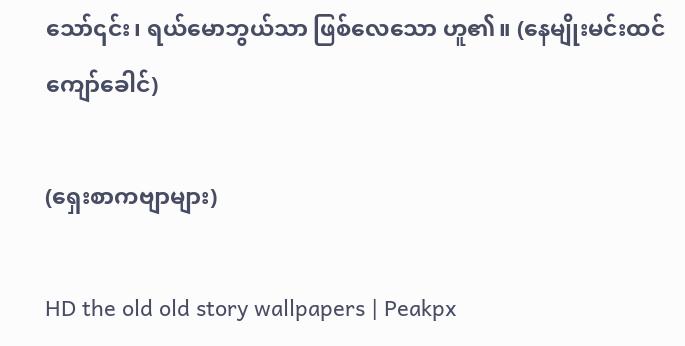သော်၎င်း၊ ရယ်မောဘွယ်သာ ဖြစ်လေသော ဟူ၏။ (နေမျိုးမင်းထင်ကျော်ခေါင်)

(ရှေးစာကဗျာများ)

HD the old old story wallpapers | Peakpx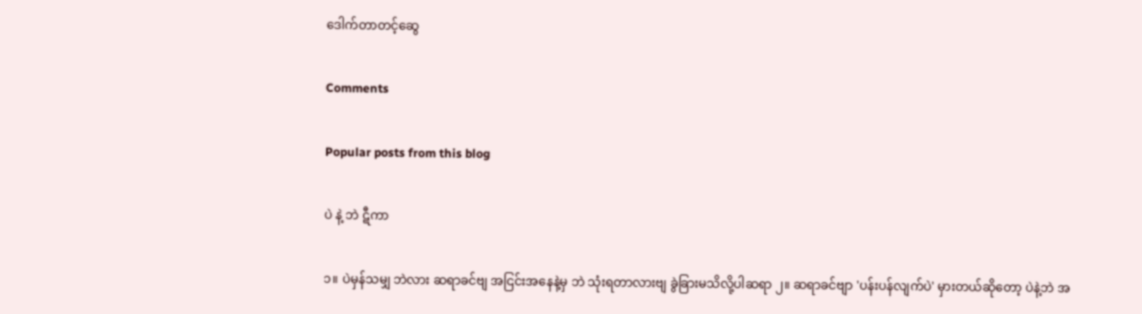ဒေါက်တာတင့်ဆွေ

Comments

Popular posts from this blog

ပဲ နဲ့ ဘဲ ဋီကာ

၁။ ပဲမှန်သမျှ ဘဲလား ဆရာခင်ဗျ အငြင်းအနေနဲ့မှ ဘဲ သုံးရတာလားဗျ ခွဲခြားမသိလို့ပါဆရာ ၂။ ဆရာခင်ဗျာ 'ပန်းပန်လျက်ပဲ' မှားတယ်ဆိုတော့ ပဲနဲ့ဘဲ အ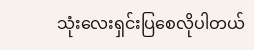သုံးလေးရှင်းပြစေလိုပါတယ်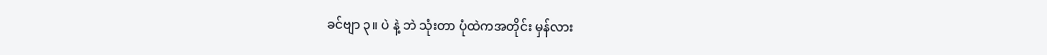ခင်ဗျာ ၃။ ပဲ နဲ့ ဘဲ သုံးတာ ပုံထဲကအတိုင်း မှန်လား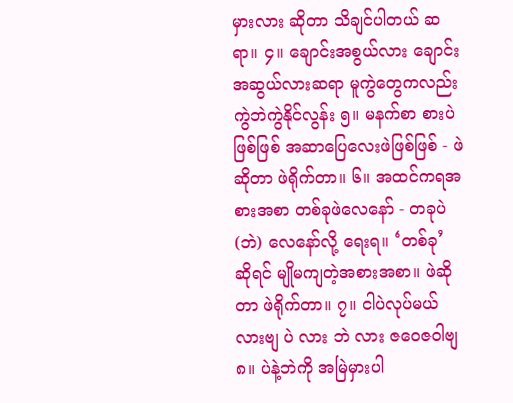မှားလား ဆိုတာ သိချင်ပါတယ် ဆရာ။ ၄။ ချောင်းအစွယ်လား ချောင်းအဆွယ်လားဆရာ မူကွဲတွေကလည်း ကွဲဘဲကွဲနိုင်လွန်း ၅။ မနက်စာ စားပဲဖြစ်ဖြစ် အဆာပြေလေးဖဲဖြစ်ဖြစ် - ဖဲဆိုတာ ဖဲရိုက်တာ။ ၆။ အထင်ကရအစားအစာ တစ်ခုဖဲလေနော် - တခုပဲ (ဘဲ) လေနော်လို့ ရေးရ။ ‘တစ်ခု’ ဆိုရင် မျိုမကျတဲ့အစားအစာ။ ဖဲဆိုတာ ဖဲရိုက်တာ။ ၇။ ငါပဲလုပ်မယ်လားဗျ ပဲ လား ဘဲ လား ဇဝေဇဝါဗျ ၈။ ပဲနဲ့ဘဲကို အမြဲမှားပါ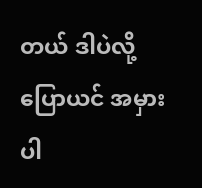တယ် ဒါပဲလို့ပြောယင် အမှားပါ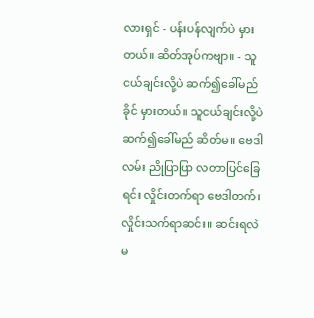လားရှင် - ပန်းပန်လျက်ပဲ မှားတယ်။ ဆိတ်အုပ်ကဗျာ။ - သူငယ်ချင်းလို့ပဲ ဆက်၍ခေါ်မည်ခိုင် မှားတယ်။ သူငယ်ချင်းလို့ပဲ ဆက်၍ခေါ်မည် ဆိတ်မ။ ဗေဒါလမ်း ညိုပြာပြာ လတာပြင်ခြေရင်း လှိုင်းတက်ရာ ဗေဒါတက်၊ လှိုင်းသက်ရာဆင်း။ ဆင်းရလဲ မ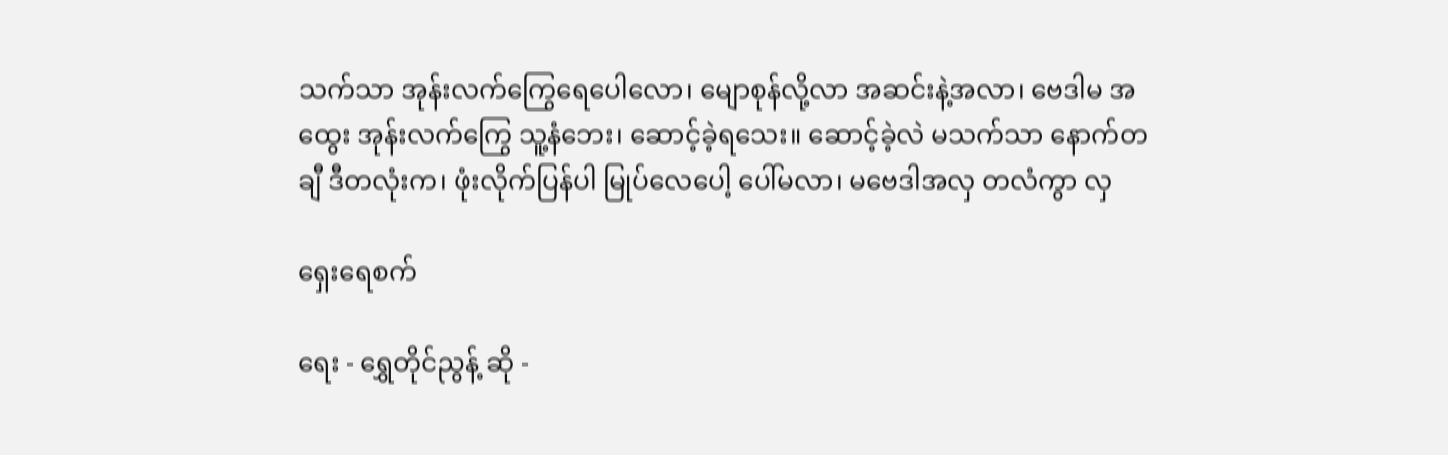သက်သာ အုန်းလက်ကြွေရေပေါလော၊ မျောစုန်လို့လာ အဆင်းနဲ့အလာ၊ ဗေဒါမ အထွေး အုန်းလက်ကြွေ သူ့နံဘေး၊ ဆောင့်ခဲ့ရသေး။ ဆောင့်ခဲ့လဲ မသက်သာ နောက်တချီ ဒီတလုံးက၊ ဖုံးလိုက်ပြန်ပါ မြုပ်လေပေါ့ ပေါ်မလာ၊ မဗေဒါအလှ တလံကွာ လှ

ရှေးရေစက်

ရေး - ရွှေတိုင်ညွန့် ဆို -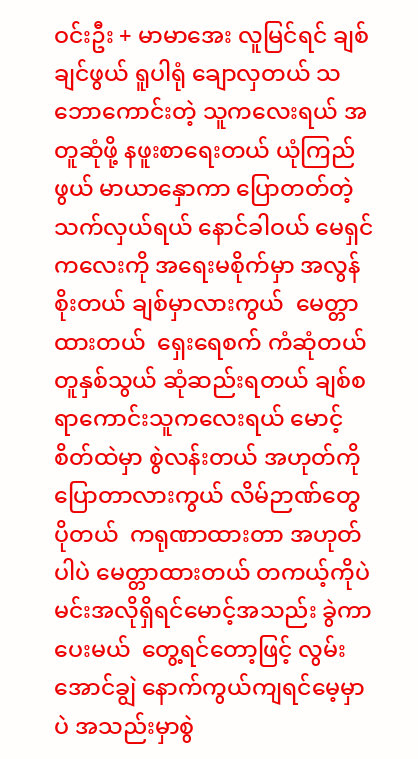ဝင်းဦး + မာမာအေး လူမြင်ရင် ချစ်ချင်ဖွယ် ရူပါရုံ ချောလှတယ် သဘောကောင်းတဲ့ သူကလေးရယ် အတူဆုံဖို့ နဖူးစာရေးတယ် ယုံကြည်ဖွယ် မာယာနှောကာ ပြောတတ်တဲ့သက်လှယ်ရယ် နောင်ခါဝယ် မေရှင်ကလေးကို အရေးမစိုက်မှာ အလွန်စိုးတယ် ချစ်မှာလားကွယ်  မေတ္တာထားတယ်  ရှေးရေစက် ကံဆုံတယ် တူနှစ်သွယ် ဆုံဆည်းရတယ် ချစ်စရာကောင်းသူကလေးရယ် မောင့်စိတ်ထဲမှာ စွဲလန်းတယ် အဟုတ်ကိုပြောတာလားကွယ် လိမ်ဉာဏ်တွေပိုတယ်  ကရုဏာထားတာ အဟုတ်ပါပဲ မေတ္တာထားတယ် တကယ့်ကိုပဲ မင်းအလိုရှိရင်မောင့်အသည်း ခွဲကာပေးမယ်  တွေ့ရင်တော့ဖြင့် လွမ်းအောင်ချွဲ နောက်ကွယ်ကျရင်မေ့မှာပဲ အသည်းမှာစွဲ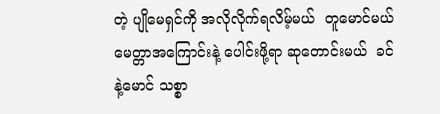တဲ့ ပျိုမေရှင်ကို အလိုလိုက်ရလိမ့်မယ်  တူမောင်မယ် မေတ္တာအကြောင်းနဲ့ ပေါင်းဖို့ရာ ဆုတောင်းမယ်  ခင်နဲ့မောင် သစ္စာ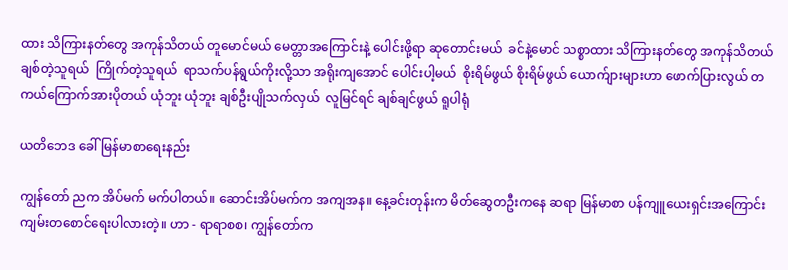ထား သိကြားနတ်တွေ အကုန်သိတယ် တူမောင်မယ် မေတ္တာအကြောင်းနဲ့ ပေါင်းဖို့ရာ ဆုတောင်းမယ်  ခင်နဲ့မောင် သစ္စာထား သိကြားနတ်တွေ အကုန်သိတယ်  ချစ်တဲ့သူရယ်  ကြိုက်တဲ့သူရယ်  ရာသက်ပန်ရွယ်ကိုးလို့သာ အရိုးကျအောင် ပေါင်းပါ့မယ်  စိုးရိမ်ဖွယ် စိုးရိမ်ဖွယ် ယောက်ျားများဟာ ဖောက်ပြားလွယ် တကယ်ကြောက်အားပိုတယ် ယုံဘူး ယုံဘူး ချစ်ဦးပျိုသက်လှယ်  လူမြင်ရင် ချစ်ချင်ဖွယ် ရူပါရုံ

ယတိဘေဒ ခေါ် မြန်မာစာရေးနည်း

ကျွန်တော် ညက အိပ်မက် မက်ပါတယ်။ ဆောင်းအိပ်မက်က အကျအန။ နေ့ခင်းတုန်းက မိတ်ဆွေတဦးကနေ ဆရာ မြန်မာစာ ပန်ကျူယေးရှင်းအကြောင်း ကျမ်းတစောင်ရေးပါလားတဲ့။ ဟာ - ရာရာစစ၊ ကျွန်တော်က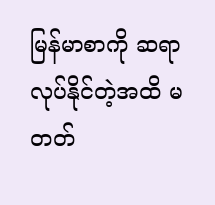မြန်မာစာကို ဆရာလုပ်နိုင်တဲ့အထိ မတတ်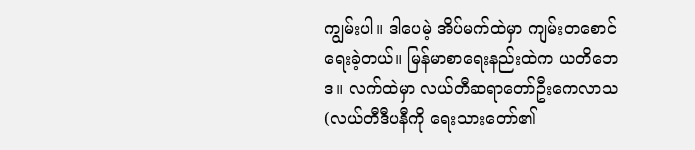ကျွမ်းပါ။ ဒါပေမဲ့ အိပ်မက်ထဲမှာ ကျမ်းတစောင် ရေးခဲ့တယ်။ မြန်မာစာရေးနည်းထဲက ယတိဘေဒ။ လက်ထဲမှာ လယ်တီဆရာတော်ဦးကေလာသ  (လယ်တီဒီပနီကို ရေးသားတော်၏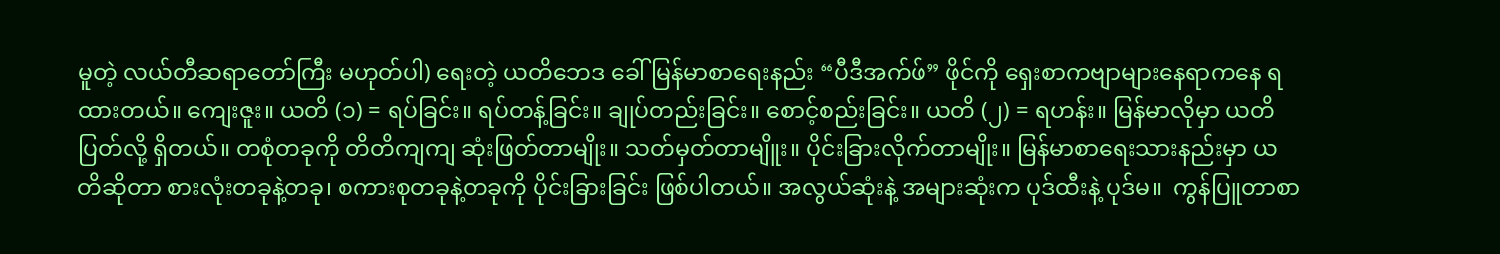မူတဲ့ လယ်တီဆရာတော်ကြီး မဟုတ်ပါ) ရေးတဲ့ ယတိဘေဒ ခေါ် မြန်မာစာရေးနည်း “ပီဒီအက်ဖ်” ဖိုင်ကို ရှေးစာကဗျာများနေရာကနေ ရထားတယ်။ ကျေးဇူး။ ယတိ (၁) = ရပ်ခြင်း။ ရပ်တန့်ခြင်း။ ချုပ်တည်းခြင်း။ စောင့်စည်းခြင်း။ ယတိ (၂) = ရဟန်း။ မြန်မာလိုမှာ ယတိပြတ်လို့ ရှိတယ်။ တစုံတခုကို တိတိကျကျ ဆုံးဖြတ်တာမျိုး။ သတ်မှတ်တာမျိူး။ ပိုင်းခြားလိုက်တာမျိုး။ မြန်မာစာရေးသားနည်းမှာ ယတိဆိုတာ စားလုံးတခုနဲ့တခု၊ စကားစုတခုနဲ့တခုကို ပိုင်းခြားခြင်း ဖြစ်ပါတယ်။ အလွယ်ဆုံးနဲ့ အများဆုံးက ပုဒ်ထီးနဲ့ ပုဒ်မ။  ကွန်ပြူတာစာ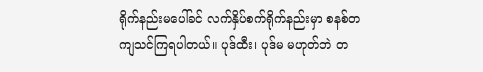ရိုက်နည်းမပေါ်ခင် လက်နှိပ်စက်ရိုက်နည်းမှာ စနစ်တကျသင်ကြရပါတယ်။ ပုဒ်ထီး၊ ပုဒ်မ မဟုတ်ဘဲ တ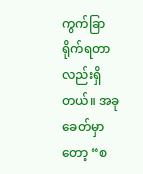ကွက်ခြာ ရိုက်ရတာလည်းရှိတယ်။ အခုခေတ်မှာတော့ “စ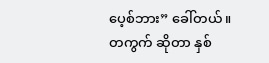ပေ့စ်ဘား” ခေါ်တယ်။ တကွက် ဆိုတာ နှစ်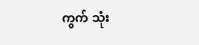ကွက် သုံး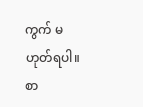ကွက် မဟုတ်ရပါ။ စာ